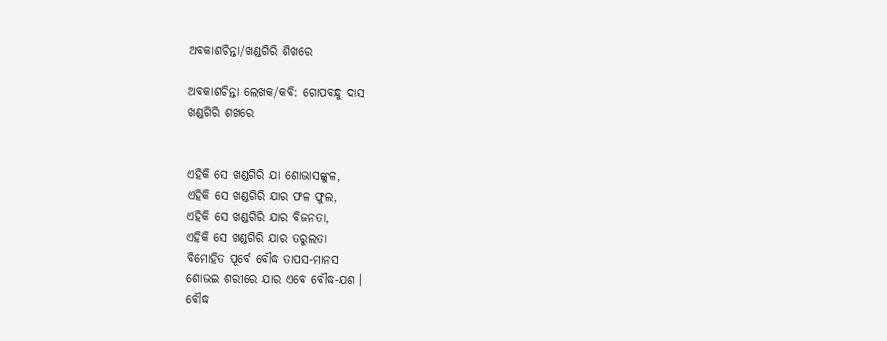ଅବକାଶଚିନ୍ତା/ଖଣ୍ଡଗିରି ଶିଖରେ

ଅବକାଶଚିନ୍ତା ଲେଖକ/କବି: ଗୋପବନ୍ଧୁ ଦାସ
ଖଣ୍ଡଗିରି ଶଖରେ


ଏହିକି ସେ ଖଣ୍ଡଗିରି ଯା ଶୋଭାସଙ୍କୁଳ,
ଏହିକି ସେ ଖଣ୍ଡଗିରି ଯାର ଫଳ ଫୁଲ,
ଏହିକି ସେ ଖଣ୍ଡଗିରି ଯାର ବିଜନତା,
ଏହିକି ସେ ଖଣ୍ଡଗିରି ଯାର ତରୁଲତା
ବିମୋହିତ ପୂର୍ବେ ବୌଦ୍ଧ ତାପସ-ମାନସ
ଶୋଭଇ ଶରୀରେ ଯାର ଏବେ ବୌଦ୍ଧ-ଯଶ ।
ବୌଦ୍ଧ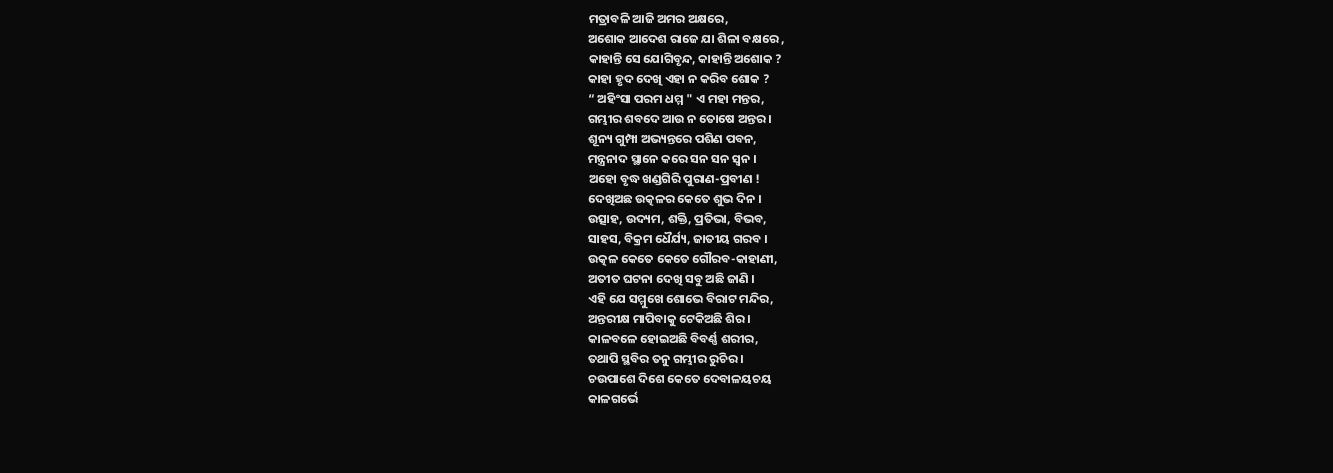ମତ୍ରାବଳି ଆଜି ଅମର ଅକ୍ଷରେ,
ଅଶୋକ ଆଦେଶ ରାଜେ ଯା ଶିଳା ବକ୍ଷରେ ,
କାହାନ୍ତି ସେ ଯୋଗିବୃନ୍ଦ, କାହାନ୍ତି ଅଶୋକ ?
କାହା ହୃଦ ଦେଖି ଏହା ନ କରିବ ଶୋକ ?
“ ଅହିଂସା ପରମ ଧମ୍ମ " ଏ ମହା ମନ୍ତର,
ଗମ୍ଭୀର ଶବଦେ ଆଉ ନ ତୋଷେ ଅନ୍ତର ।
ଶୂନ୍ୟ ଗୁମ୍ପା ଅଭ୍ୟନ୍ତରେ ପଶିଣ ପବନ,
ମନ୍ତ୍ରନାଦ ସ୍ଥାନେ କରେ ସନ ସନ ସ୍ୱନ ।
ଅହୋ ବୃଦ୍ଧ ଖଣ୍ଡଗିରି ପୁରାଣ-ପ୍ରବୀଣ !
ଦେଖିଅଛ ଉତ୍କଳର କେତେ ଶୁଭ ଦିନ ।
ଉତ୍ସାହ, ଉଦ୍ୟମ, ଶକ୍ତି, ପ୍ରତିଭା, ବିଭବ,
ସାହସ, ବିକ୍ରମ ଧୈର୍ଯ୍ୟ, ଜାତୀୟ ଗରବ ।
ଉତ୍କଳ କେତେ କେତେ ଗୌରବ-କାହାଣୀ,
ଅତୀତ ଘଟନା ଦେଖି ସବୁ ଅଛି ଜାଣି ।
ଏହି ଯେ ସମ୍ମୁଖେ ଶୋଭେ ବିରାଟ ମନ୍ଦିର,
ଅନ୍ତରୀକ୍ଷ ମାପିବାକୁ ଟେକିଅଛି ଶିର ।
କାଳବଳେ ହୋଇଅଛି ବିବର୍ଣ୍ଣ ଶରୀର,
ତଥାପି ସ୍ଥବିର ତନୁ ଗମ୍ଭୀର ରୁଚିର ।
ଚଉପାଶେ ଦିଶେ କେତେ ଦେବାଳୟଚୟ
କାଳଗର୍ଭେ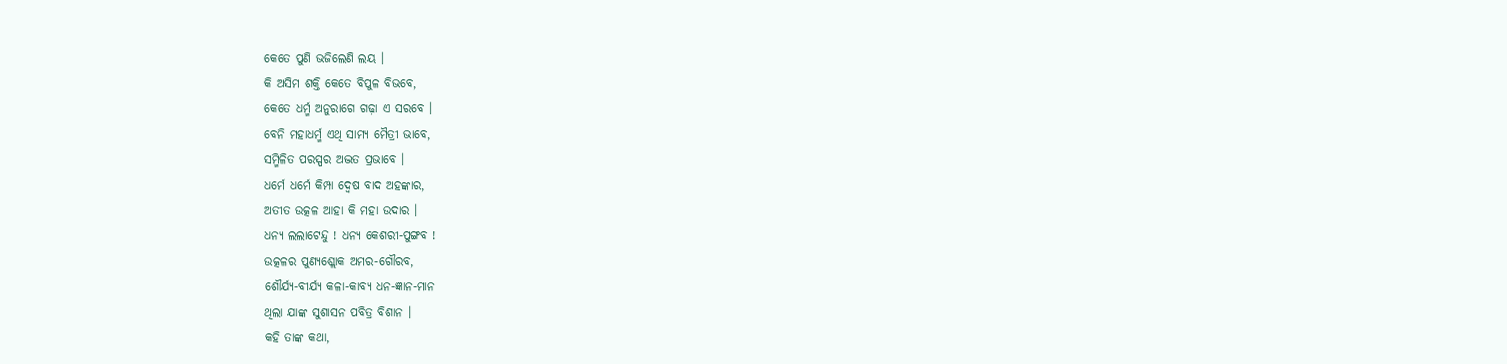କେତେ ପୁଣି ଭଜିଲେଣି ଲୟ ।
କି ଅସିମ ଶକ୍ତି କେତେ ବିପୁଳ ବିଭବେ,
କେତେ ଧର୍ମ୍ମ ଅନୁରାଗେ ଗଢ଼ା ଏ ସରବେ ।
ବେନି ମହାଧର୍ମ୍ମ ଏଥି ସାମ୍ୟ ମୈତ୍ରୀ ଭାବେ,
ସମ୍ମିଳିତ ପରସ୍ପର ଅଦ୍ଭତ ପ୍ରଭାବେ ।
ଧର୍ମେ ଧର୍ମେ କିମ୍ପା ଦ୍ୱେଷ ବାଦ ଅହଙ୍କାର,
ଅତୀତ ଉତ୍କଳ ଆହା କି ମହା ଉଦାର ।
ଧନ୍ୟ ଲଲାଟେନ୍ଦୁ ! ଧନ୍ୟ କେଶରୀ-ପୁଙ୍ଗବ !
ଉତ୍କଳର ପୁଣ୍ୟଶ୍ଲୋକ ଅମର-ଗୌରବ,
ଶୌର୍ଯ୍ୟ-ବୀର୍ଯ୍ୟ କଳା-କାବ୍ୟ ଧନ-ଜ୍ଞାନ-ମାନ
ଥିଲା ଯାଙ୍କ ସୁଶାସନ ପବିତ୍ର ବିଶାନ ।
କହି ତାଙ୍କ କଥା,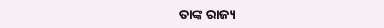ତାଙ୍କ ରାଜ୍ୟ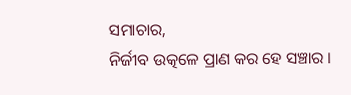ସମାଚାର,
ନିର୍ଜୀବ ଉତ୍କଳେ ପ୍ରାଣ କର ହେ ସଞ୍ଚାର ।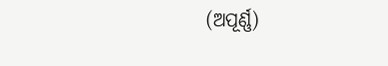(ଅପୂର୍ଣ୍ଣ)